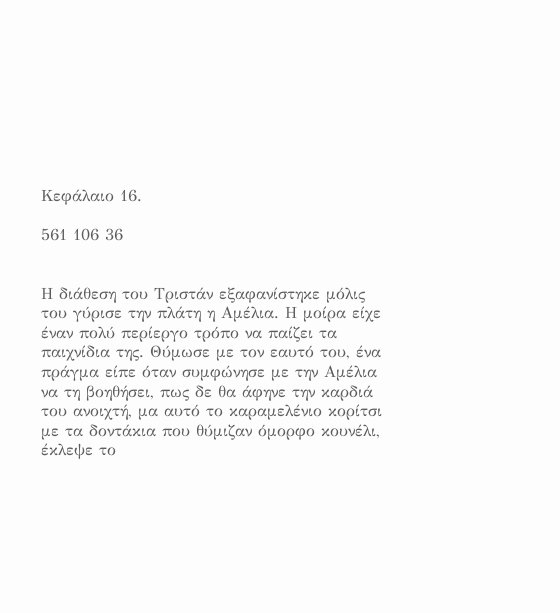Κεφάλαιο 16.

561 106 36


Η διάθεση του Τριστάν εξαφανίστηκε μόλις του γύρισε την πλάτη η Αμέλια. Η μοίρα είχε έναν πολύ περίεργο τρόπο να παίζει τα παιχνίδια της. Θύμωσε με τον εαυτό του, ένα πράγμα είπε όταν συμφώνησε με την Αμέλια να τη βοηθήσει, πως δε θα άφηνε την καρδιά του ανοιχτή, μα αυτό το καραμελένιο κορίτσι με τα δοντάκια που θύμιζαν όμορφο κουνέλι, έκλεψε το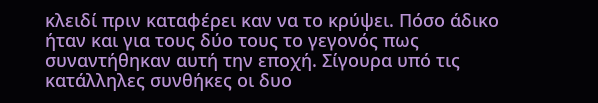κλειδί πριν καταφέρει καν να το κρύψει. Πόσο άδικο ήταν και για τους δύο τους το γεγονός πως συναντήθηκαν αυτή την εποχή. Σίγουρα υπό τις κατάλληλες συνθήκες οι δυο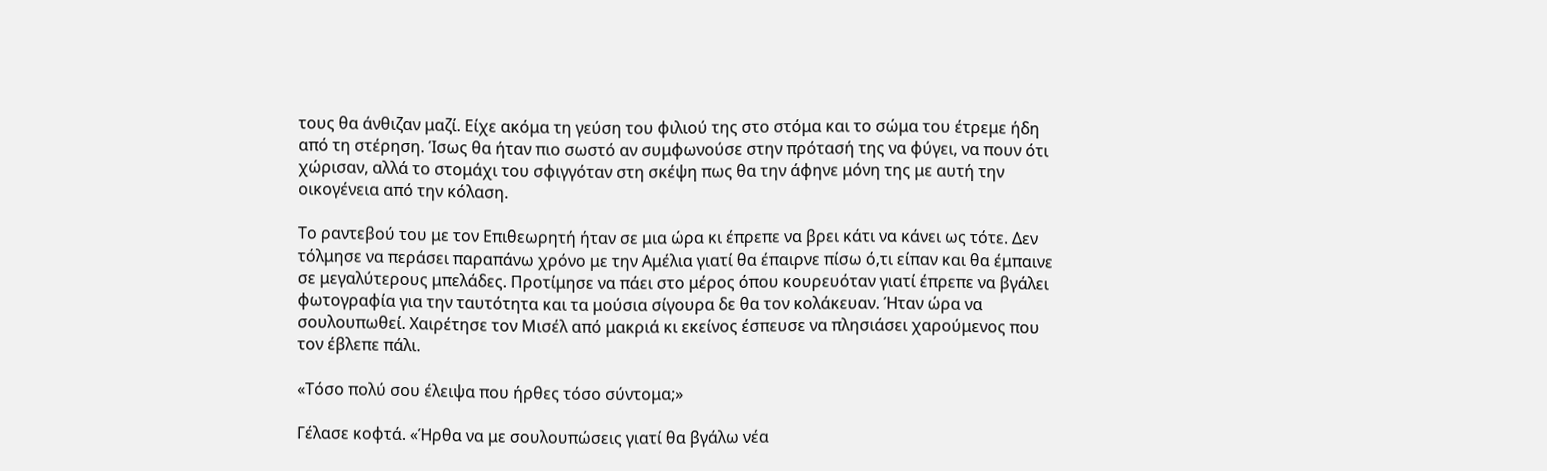τους θα άνθιζαν μαζί. Είχε ακόμα τη γεύση του φιλιού της στο στόμα και το σώμα του έτρεμε ήδη από τη στέρηση. Ίσως θα ήταν πιο σωστό αν συμφωνούσε στην πρότασή της να φύγει, να πουν ότι χώρισαν, αλλά το στομάχι του σφιγγόταν στη σκέψη πως θα την άφηνε μόνη της με αυτή την οικογένεια από την κόλαση.

Το ραντεβού του με τον Επιθεωρητή ήταν σε μια ώρα κι έπρεπε να βρει κάτι να κάνει ως τότε. Δεν τόλμησε να περάσει παραπάνω χρόνο με την Αμέλια γιατί θα έπαιρνε πίσω ό,τι είπαν και θα έμπαινε σε μεγαλύτερους μπελάδες. Προτίμησε να πάει στο μέρος όπου κουρευόταν γιατί έπρεπε να βγάλει φωτογραφία για την ταυτότητα και τα μούσια σίγουρα δε θα τον κολάκευαν. Ήταν ώρα να σουλουπωθεί. Χαιρέτησε τον Μισέλ από μακριά κι εκείνος έσπευσε να πλησιάσει χαρούμενος που τον έβλεπε πάλι.

«Τόσο πολύ σου έλειψα που ήρθες τόσο σύντομα;»

Γέλασε κοφτά. «Ήρθα να με σουλουπώσεις γιατί θα βγάλω νέα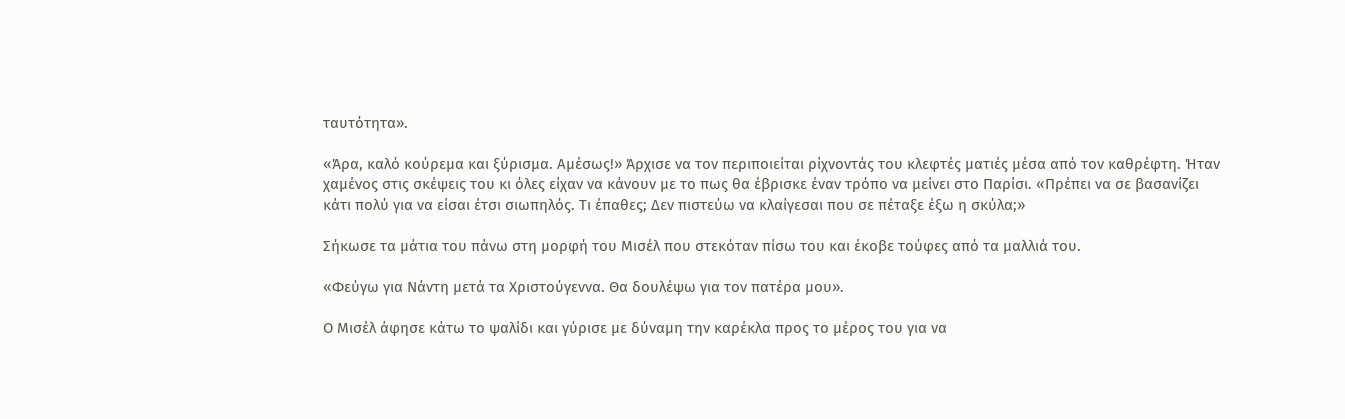ταυτότητα».

«Άρα, καλό κούρεμα και ξύρισμα. Αμέσως!» Άρχισε να τον περιποιείται ρίχνοντάς του κλεφτές ματιές μέσα από τον καθρέφτη. Ήταν χαμένος στις σκέψεις του κι όλες είχαν να κάνουν με το πως θα έβρισκε έναν τρόπο να μείνει στο Παρίσι. «Πρέπει να σε βασανίζει κάτι πολύ για να είσαι έτσι σιωπηλός. Τι έπαθες; Δεν πιστεύω να κλαίγεσαι που σε πέταξε έξω η σκύλα;»

Σήκωσε τα μάτια του πάνω στη μορφή του Μισέλ που στεκόταν πίσω του και έκοβε τούφες από τα μαλλιά του.

«Φεύγω για Νάντη μετά τα Χριστούγεννα. Θα δουλέψω για τον πατέρα μου».

Ο Μισέλ άφησε κάτω το ψαλίδι και γύρισε με δύναμη την καρέκλα προς το μέρος του για να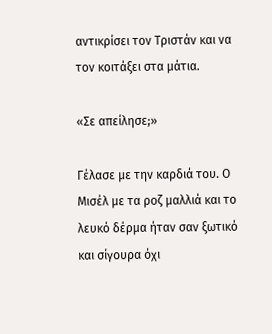αντικρίσει τον Τριστάν και να τον κοιτάξει στα μάτια.

«Σε απείλησε;»

Γέλασε με την καρδιά του. Ο Μισέλ με τα ροζ μαλλιά και το λευκό δέρμα ήταν σαν ξωτικό και σίγουρα όχι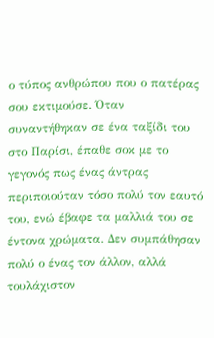ο τύπος ανθρώπου που ο πατέρας σου εκτιμούσε. Όταν συναντήθηκαν σε ένα ταξίδι του στο Παρίσι, έπαθε σοκ με το γεγονός πως ένας άντρας περιποιούταν τόσο πολύ τον εαυτό του, ενώ έβαφε τα μαλλιά του σε έντονα χρώματα. Δεν συμπάθησαν πολύ ο ένας τον άλλον, αλλά τουλάχιστον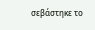σεβάστηκε το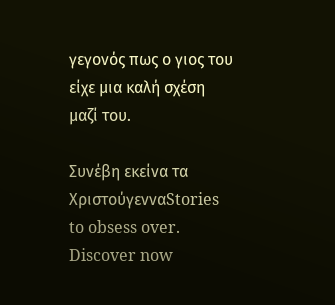γεγονός πως ο γιος του είχε μια καλή σχέση μαζί του.

Συνέβη εκείνα τα ΧριστούγενναStories to obsess over. Discover now